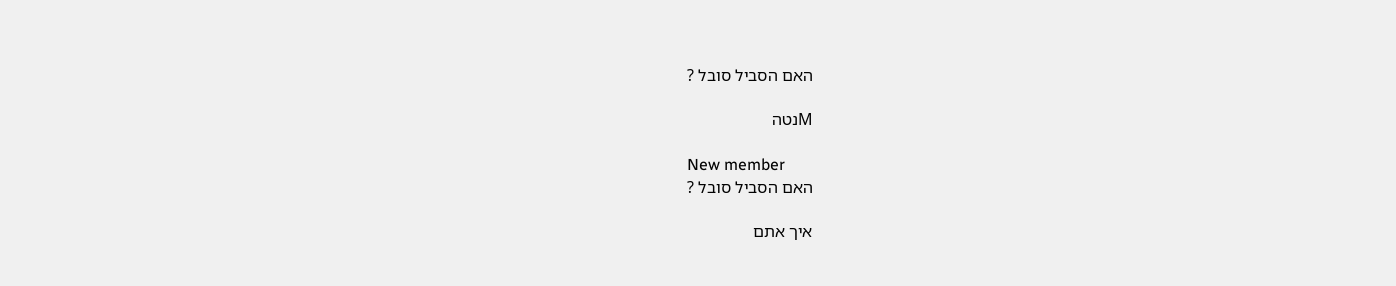האם הסביל סובל ?

Mנטה

New member
האם הסביל סובל ?

איך אתם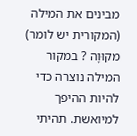מבינים את המילה (המקורית יש לומר) מקוּוָה ? במקור המילה נוצרה כדי להיות ההיפך למיואשת. תהיתי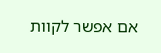אם אפשר לקוות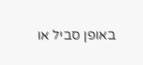באופן סביל או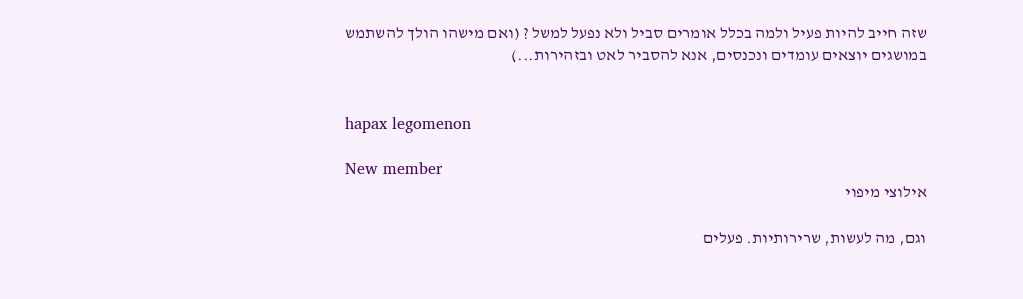שזה חייב להיות פעיל ולמה בכלל אומרים סביל ולא נפעל למשל ? (ואם מישהו הולך להשתמש במושגים יוצאים עומדים ונכנסים, אנא להסביר לאט ובזהירות...)


hapax legomenon

New member
אילוצי מיפוי

וגם, מה לעשות, שרירותיות. פעלים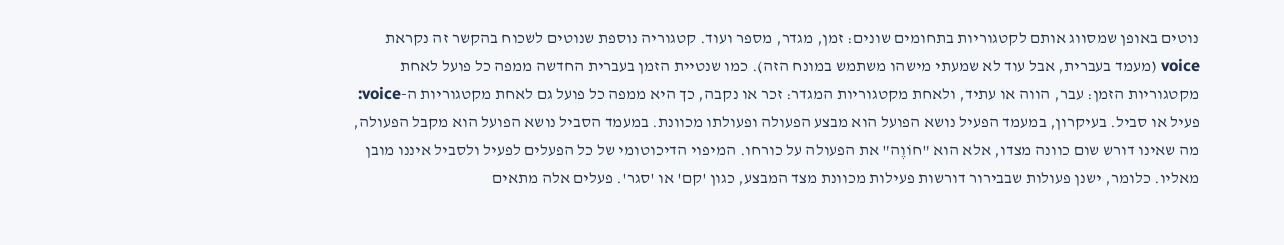נוטים באופן שמסווג אותם לקטגוריות בתחומים שונים: זמן, מגדר, מספר ועוד. קטגוריה נוספת שנוטים לשכוח בהקשר זה נקראת voice (מעמד בעברית, אבל עוד לא שמעתי מישהו משתמש במונח הזה). כמו שנטיית הזמן בעברית החדשה ממפה כל פועל לאחת מקטגוריות הזמן: עבר, הווה או עתיד, ולאחת מקטגוריות המגדר: זכר או נקבה, כך היא ממפה כל פועל גם לאחת מקטגוריות ה-voice: פעיל או סביל. בעיקרון, במעמד הפעיל נושא הפועל הוא מבצע הפעולה ופעולתו מכוונת. במעמד הסביל נושא הפועל הוא מקבל הפעולה, מה שאינו דורש שום כוונה מצדו, אלא הוא "חוֹוֶה" את הפעולה על כורחו. המיפוי הדיכוטומי של כל הפעלים לפעיל ולסביל איננו מובן מאליו. כלומר, ישנן פעולות שבבירור דורשות פעילות מכוונת מצד המבצע, כגון 'קם' או 'סגר'. פעלים אלה מתאים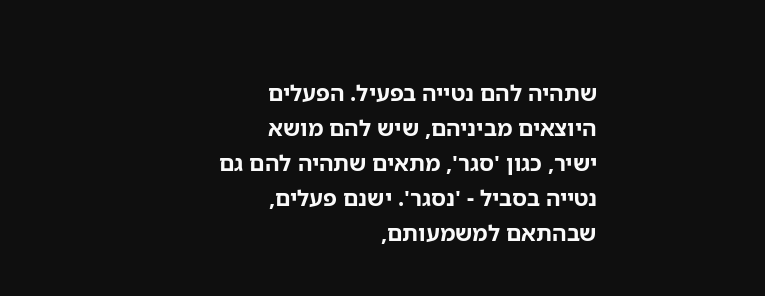שתהיה להם נטייה בפעיל. הפעלים היוצאים מביניהם, שיש להם מושא ישיר, כגון 'סגר', מתאים שתהיה להם גם נטייה בסביל - 'נסגר'. ישנם פעלים, שבהתאם למשמעותם,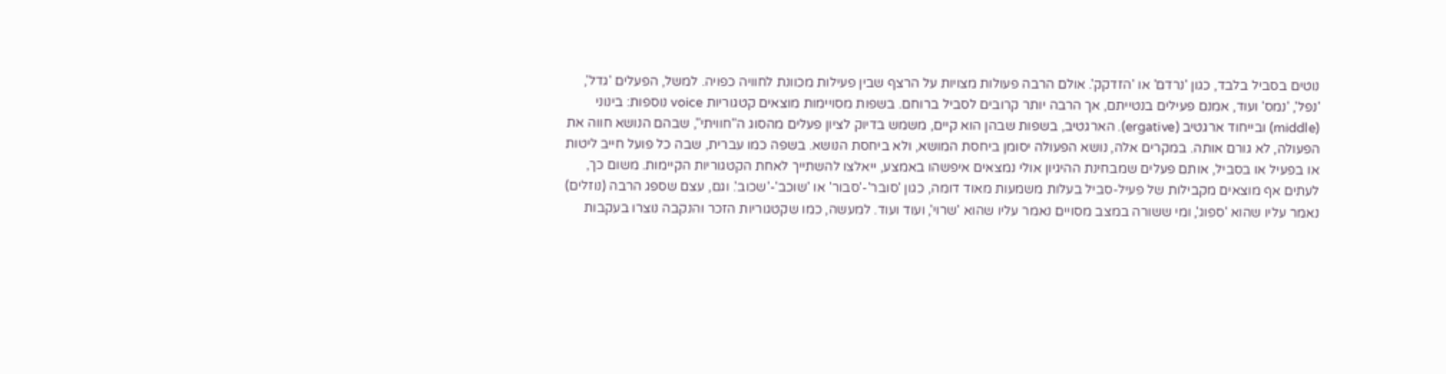נוטים בסביל בלבד, כגון 'נרדם' או 'הזדקק'. אולם הרבה פעולות מצויות על הרצף שבין פעילות מכוונת לחוויה כפויה. למשל, הפעלים 'גדל', 'נפל', 'נמס' ועוד, אמנם פעילים בנטייתם, אך הרבה יותר קרובים לסביל ברוחם. בשפות מסויימות מוצאים קטגוריות voice נוספות: בינוני (middle) ובייחוד ארגטיב (ergative). הארגטיב, בשפות שבהן הוא קיים, משמש בדיוק לציון פעלים מהסוג ה"חוויתי", שבהם הנושא חווה את הפעולה, לא גורם אותה. במקרים אלה, נושא הפעולה יסומן ביחסת המושא, ולא ביחסת הנושא. בשפה כמו עברית, שבה כל פועל חייב ליטות או בפעיל או בסביל, אותם פעלים שמבחינת ההיגיון אולי נמצאים איפשהו באמצע, ייאלצו להשתייך לאחת הקטגוריות הקיימות. משום כך, לעתים אף מוצאים מקבילות של פעיל-סביל בעלות משמעות מאוד דומה, כגון 'סובר'-'סבור' או 'שוכב'-'שכוב'. וגם, עצם שספג הרבה (נוזלים) נאמר עליו שהוא 'ספוג', ומי ששורה במצב מסויים נאמר עליו שהוא 'שרוי', ועוד ועוד. למעשה, כמו שקטגוריות הזכר והנקבה נוצרו בעקבות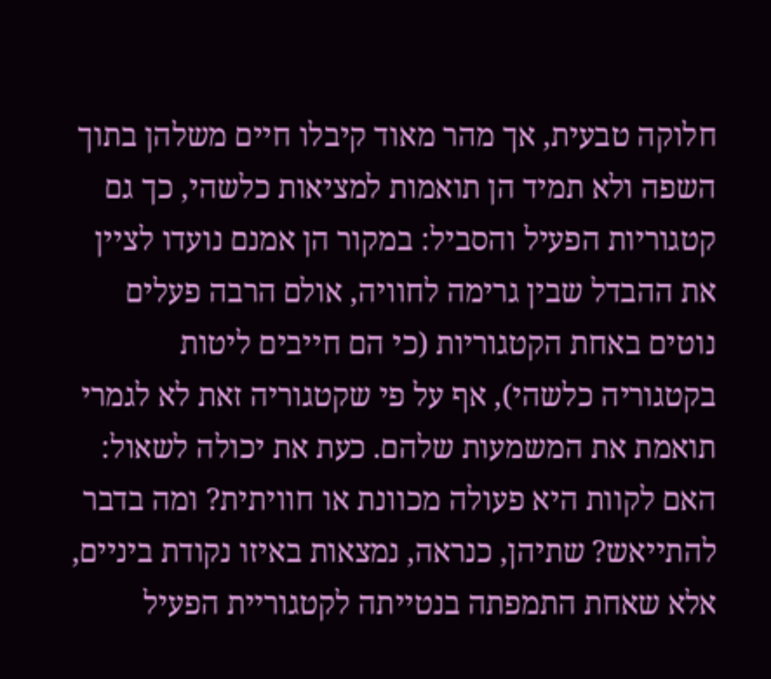חלוקה טבעית, אך מהר מאוד קיבלו חיים משלהן בתוך השפה ולא תמיד הן תואמות למציאות כלשהי, כך גם קטגוריות הפעיל והסביל: במקור הן אמנם נועדו לציין את ההבדל שבין גרימה לחוויה, אולם הרבה פעלים נוטים באחת הקטגוריות (כי הם חייבים ליטות בקטגוריה כלשהי), אף על פי שקטגוריה זאת לא לגמרי תואמת את המשמעות שלהם. כעת את יכולה לשאול: האם לקוות היא פעולה מכוונת או חוויתית? ומה בדבר להתייאש? שתיהן, כנראה, נמצאות באיזו נקודת ביניים, אלא שאחת התמפתה בנטייתה לקטגוריית הפעיל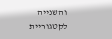והשנייה לקטגוריית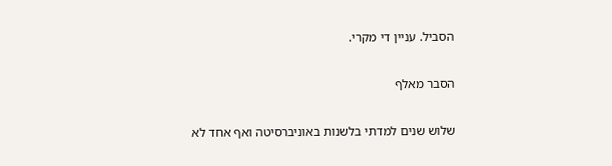הסביל. עניין די מקרי.

הסבר מאלף

שלוש שנים למדתי בלשנות באוניברסיטה ואף אחד לא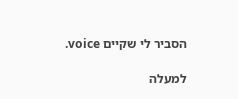הסביר לי שקיים voice.

למעלה